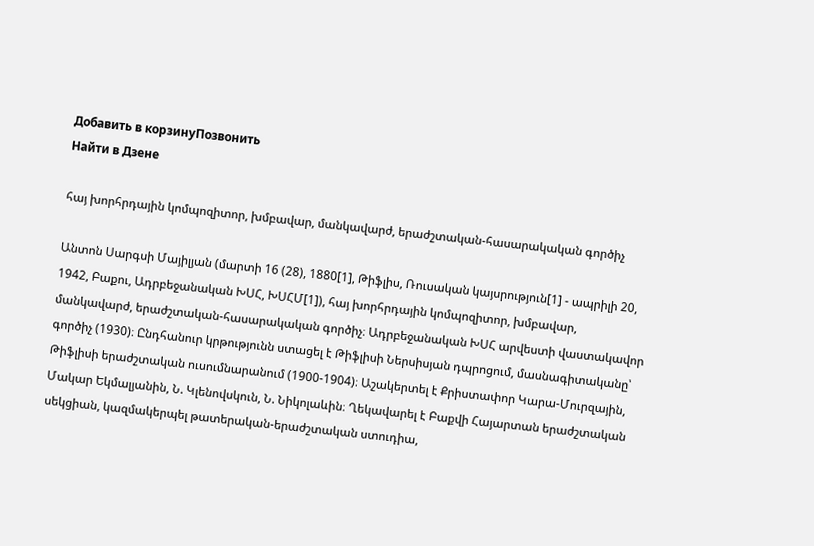Добавить в корзинуПозвонить
Найти в Дзене

հայ խորհրդային կոմպոզիտոր, խմբավար, մանկավարժ, երաժշտական-հասարակական գործիչ

Անտոն Սարգսի Մայիլյան (մարտի 16 (28), 1880[1], Թիֆլիս, Ռուսական կայսրություն[1] - ապրիլի 20, 1942, Բաքու, Ադրբեջանական ԽՍՀ, ԽՍՀՄ[1]), հայ խորհրդային կոմպոզիտոր, խմբավար, մանկավարժ, երաժշտական-հասարակական գործիչ։ Ադրբեջանական ԽՍՀ արվեստի վաստակավոր գործիչ (1930)։ Ընդհանուր կրթությունն ստացել է Թիֆլիսի Ներսիսյան դպրոցում, մասնագիտականը՝ Թիֆլիսի երաժշտական ուսումնարանում (1900-1904)։ Աշակերտել է Քրիստափոր Կարա-Մուրզային, Մակար Եկմալյանին, Ն. Կլենովսկուն, Ն. Նիկոլաևին։ Ղեկավարել է Բաքվի Հայարտան երաժշտական սեկցիան, կազմակերպել թատերական-երաժշտական ստուդիա,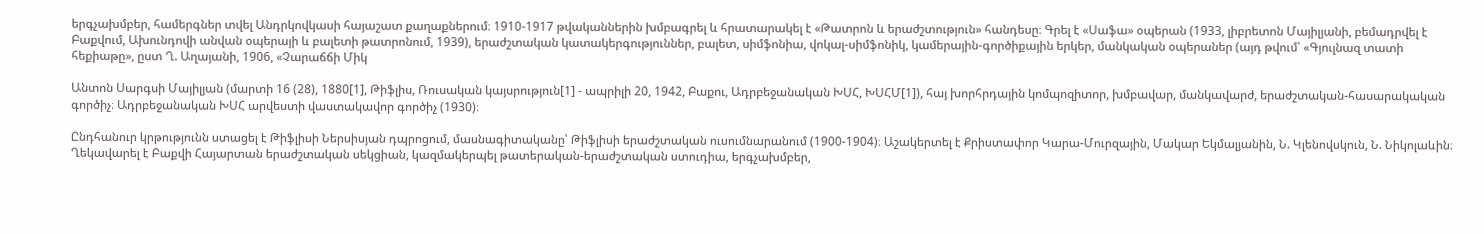երգչախմբեր, համերգներ տվել Անդրկովկասի հայաշատ քաղաքներում։ 1910-1917 թվականներին խմբագրել և հրատարակել է «Թատրոն և երաժշտություն» հանդեսը։ Գրել է «Սաֆա» օպերան (1933, լիբրետոն Մայիլյանի, բեմադրվել է Բաքվում, Ախունդովի անվան օպերայի և բալետի թատրոնում, 1939), երաժշտական կատակերգություններ, բալետ, սիմֆոնիա, վոկալ-սիմֆոնիկ, կամերային-գործիքային երկեր, մանկական օպերաներ (այդ թվում՝ «Գյուլնազ տատի հեքիաթը», ըստ Ղ. Աղայանի, 1906, «Չարաճճի Միկ

Անտոն Սարգսի Մայիլյան (մարտի 16 (28), 1880[1], Թիֆլիս, Ռուսական կայսրություն[1] - ապրիլի 20, 1942, Բաքու, Ադրբեջանական ԽՍՀ, ԽՍՀՄ[1]), հայ խորհրդային կոմպոզիտոր, խմբավար, մանկավարժ, երաժշտական-հասարակական գործիչ։ Ադրբեջանական ԽՍՀ արվեստի վաստակավոր գործիչ (1930)։

Ընդհանուր կրթությունն ստացել է Թիֆլիսի Ներսիսյան դպրոցում, մասնագիտականը՝ Թիֆլիսի երաժշտական ուսումնարանում (1900-1904)։ Աշակերտել է Քրիստափոր Կարա-Մուրզային, Մակար Եկմալյանին, Ն. Կլենովսկուն, Ն. Նիկոլաևին։ Ղեկավարել է Բաքվի Հայարտան երաժշտական սեկցիան, կազմակերպել թատերական-երաժշտական ստուդիա, երգչախմբեր,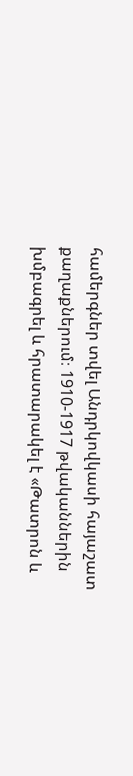համերգներ տվել Անդրկովկասի հայաշատ քաղաքներում։ 1910-1917 թվականներին խմբագրել և հրատարակել է «Թատրոն և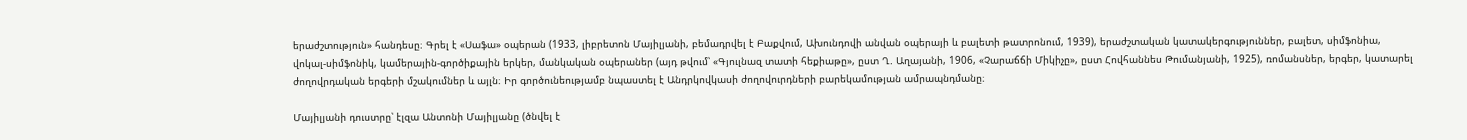երաժշտություն» հանդեսը։ Գրել է «Սաֆա» օպերան (1933, լիբրետոն Մայիլյանի, բեմադրվել է Բաքվում, Ախունդովի անվան օպերայի և բալետի թատրոնում, 1939), երաժշտական կատակերգություններ, բալետ, սիմֆոնիա, վոկալ-սիմֆոնիկ, կամերային-գործիքային երկեր, մանկական օպերաներ (այդ թվում՝ «Գյուլնազ տատի հեքիաթը», ըստ Ղ. Աղայանի, 1906, «Չարաճճի Միկիչը», ըստ Հովհաննես Թումանյանի, 1925), ռոմանսներ, երգեր, կատարել ժողովրդական երգերի մշակումներ և այլն։ Իր գործունեությամբ նպաստել է Անդրկովկասի ժողովուրդների բարեկամության ամրապնդմանը։

Մայիլյանի դուստրը՝ էլզա Անտոնի Մայիլյանը (ծնվել է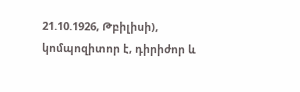21.10.1926, Թբիլիսի), կոմպոզիտոր է, դիրիժոր և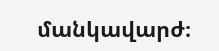մանկավարժ։